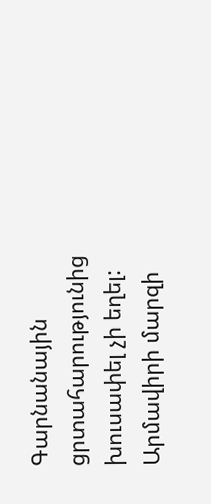Գարնանային ցրտահարությունից խուսափել չի եղել: Արմավիրի մարզի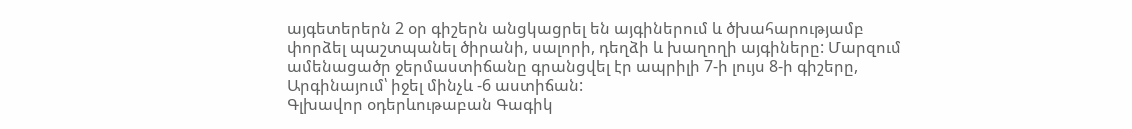այգետերերն 2 օր գիշերն անցկացրել են այգիներում և ծխահարությամբ փորձել պաշտպանել ծիրանի, սալորի, դեղձի և խաղողի այգիները: Մարզում ամենացածր ջերմաստիճանը գրանցվել էր ապրիլի 7-ի լույս 8-ի գիշերը, Արգինայում՝ իջել մինչև -6 աստիճան:
Գլխավոր օդերևութաբան Գագիկ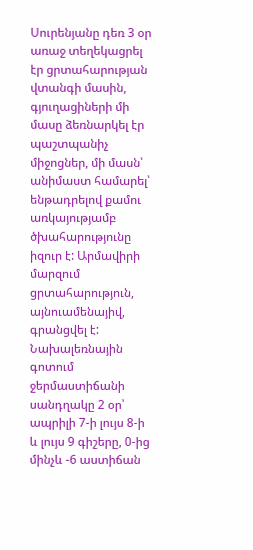Սուրենյանը դեռ 3 օր առաջ տեղեկացրել էր ցրտահարության վտանգի մասին, գյուղացիների մի մասը ձեռնարկել էր պաշտպանիչ միջոցներ, մի մասն՝ անիմաստ համարել՝ ենթադրելով քամու առկայությամբ ծխահարությունը իզուր է: Արմավիրի մարզում ցրտահարություն, այնուամենայիվ, գրանցվել է:
Նախալեռնային գոտում ջերմաստիճանի սանդղակը 2 օր՝ ապրիլի 7-ի լույս 8-ի և լույս 9 գիշերը, 0-ից մինչև -6 աստիճան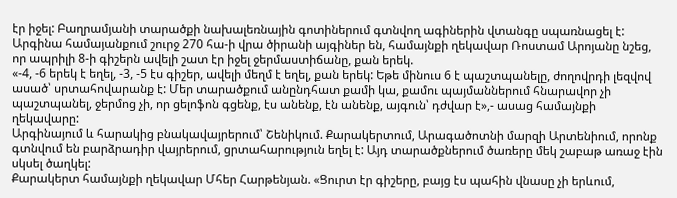էր իջել: Բաղրամյանի տարածքի նախալեռնային գոտիներում գտնվող ագիներին վտանգը սպառնացել է: Արգինա համայանքում շուրջ 270 հա-ի վրա ծիրանի այգիներ են, համայնքի ղեկավար Ռոստամ Արոյանը նշեց, որ ապրիլի 8-ի գիշերն ավելի շատ էր իջել ջերմաստիճանը, քան երեկ.
«-4, -6 երեկ է եղել, -3, -5 էս գիշեր, ավելի մեղմ է եղել, քան երեկ: Եթե մինուս 6 է պաշտպանելը, ժողովրդի լեզվով ասած՝ սրտահովարանք է: Մեր տարածքում անընդհատ քամի կա, քամու պայմաններում հնարավոր չի պաշտպանել, ջերմոց չի, որ ցելոֆոն գցենք, էս անենք, էն անենք, այգուն՝ դժվար է»,- ասաց համայնքի ղեկավարը:
Արգինայում և հարակից բնակավայրերում՝ Շենիկում. Քարակերտում, Արագածոտնի մարզի Արտենիում, որոնք գտնվում են բարձրադիր վայրերում, ցրտահարություն եղել է: Այդ տարածքներում ծառերը մեկ շաբաթ առաջ էին սկսել ծաղկել:
Քարակերտ համայնքի ղեկավար Մհեր Հարթենյան. «Ցուրտ էր գիշերը, բայց էս պահին վնասը չի երևում,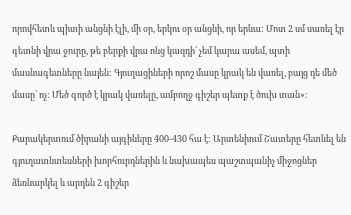որովհետև պիտի անցնի էլի, մի օր, երկու օր անցնի, որ երևա: Մոտ 2 սմ սառել էր գետնի վրա ջուրը, թե բերքի վրա ոնց կազդի՝ չեմ կարա ասեմ, պտի մասնագետները նայեն: Գյուղացիների որոշ մասը կրակ են վառել, բայց դե մեծ մասը՝ ոչ: Մեծ գործ է կրակ վառելը, ամբողջ գիշեր պետք է ծուխ տան»:

Քարակերտում ծիրանի այգիները 400-430 հա է: Արտենիում Շատերը հետևել են գյուղատնտեսների խորհուրդներին և նախապես պաշտպանիչ միջոցներ ձեռնարկել և արդեն 2 գիշեր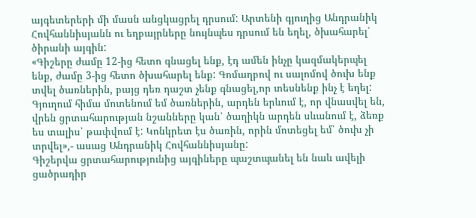այգետերերի մի մասն անցկացրել դրսում: Արտենի գյուղից Անդրանիկ Հովհաննիսյանն ու եղբայրները նույնպես դրսում են եղել, ծխահարել՝ ծիրանի այգին:
«Գիշերը ժամը 12-ից հետո գնացել ենք, էդ ամեն ինչը կազմակերպել ենք, ժամը 3-ից հետո ծխահարել ենք: Գոմաղբով ու սալոմով ծուխ ենք տվել ծառներին, բայց դեռ դաշտ չենք գնացել,որ տեսնենք ինչ է եղել: Գյուղում հիմա մոտենում եմ ծառներին, արդեն երևում է, որ վնասվել են, վրեն ցրտահարության նշանները կան՝ ծաղիկն արդեն սևանում է, ձեռք ես տալիս՝ թափվում է: Կոնկրետ էս ծառին, որին մոտեցել եմ՝ ծուխ չի տրվել»,- ասաց Անդրանիկ Հովհաննիսյանը:
Գիշերվա ցրտահարությունից այգիները պաշտպանել են նաև ավելի ցածրադիր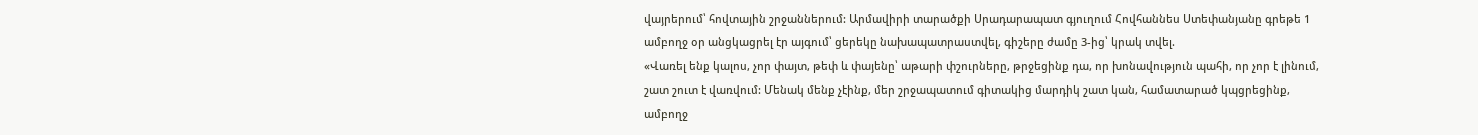վայրերում՝ հովտային շրջաններում: Արմավիրի տարածքի Սրադարապատ գյուղում Հովհաննես Ստեփանյանը գրեթե 1 ամբողջ օր անցկացրել էր այգում՝ ցերեկը նախապատրաստվել, գիշերը ժամը 3-ից՝ կրակ տվել.
«Վառել ենք կալոս, չոր փայտ, թեփ և փայենը՝ աթարի փշուրները, թրջեցինք դա, որ խոնավություն պահի, որ չոր է լինում, շատ շուտ է վառվում: Մենակ մենք չէինք, մեր շրջապատում գիտակից մարդիկ շատ կան, համատարած կպցրեցինք, ամբողջ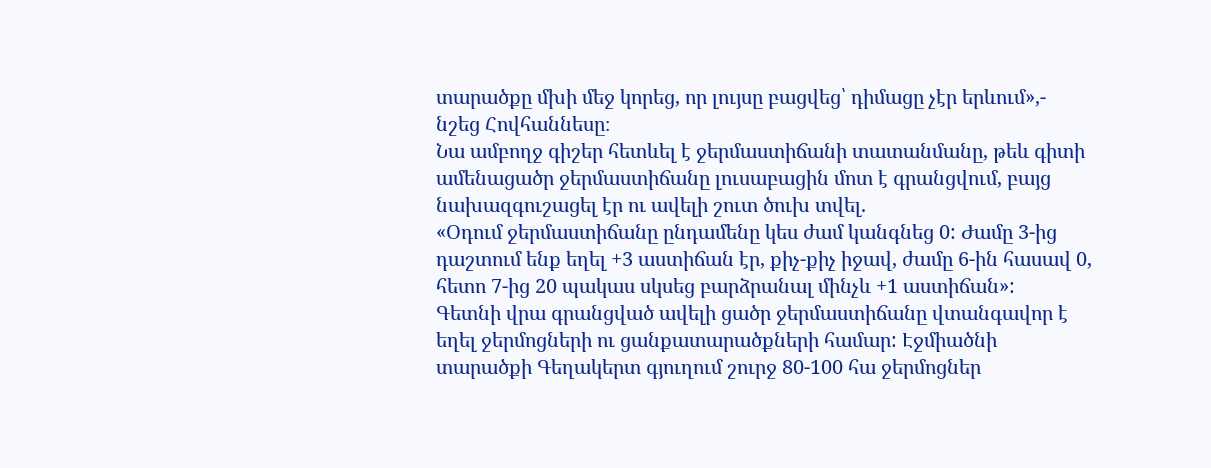տարածքը մխի մեջ կորեց, որ լույսը բացվեց՝ դիմացը չէր երևում»,- նշեց Հովհաննեսը։
Նա ամբողջ գիշեր հետևել է ջերմաստիճանի տատանմանը, թեև գիտի ամենացածր ջերմաստիճանը լուսաբացին մոտ է գրանցվում, բայց նախազգուշացել էր ու ավելի շուտ ծուխ տվել.
«Օդում ջերմաստիճանը ընդամենը կես ժամ կանգնեց 0: Ժամը 3-ից դաշտում ենք եղել +3 աստիճան էր, քիչ-քիչ իջավ, ժամը 6-ին հասավ 0, հետո 7-ից 20 պակաս սկսեց բարձրանալ մինչև +1 աստիճան»:
Գետնի վրա գրանցված ավելի ցածր ջերմաստիճանը վտանգավոր է եղել ջերմոցների ու ցանքատարածքների համար: Էջմիածնի տարածքի Գեղակերտ գյուղում շուրջ 80-100 հա ջերմոցներ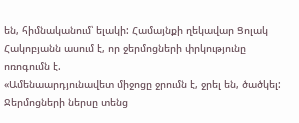են, հիմնականում՝ ելակի: Համայնքի ղեկավար Ցոլակ Հակոբյանն ասում է, որ ջերմոցների փրկությունը ոռոգումն է.
«Ամենաարդյունավետ միջոցը ջրումն է, ջրել են, ծածկել: Ջերմոցների ներսը տենց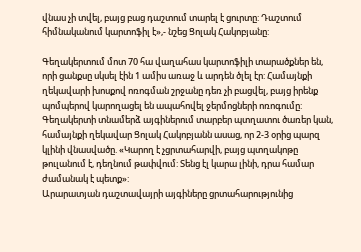վնաս չի տվել, բայց բաց դաշտում տարել է ցուրտը: Դաշտում հիմնականում կարտոֆիլ է»,- նշեց Ցոլակ Հակոբյանը:

Գեղակերտում մոտ 70 հա վաղահաս կարտոֆիլի տարածքներ են, որի ցանքսը սկսել էին 1 ամիս առաջ և արդեն ծլել էր: Համայնքի ղեկավարի խոսքով ոռոգման շրջանը դեռ չի բացվել, բայց իրենք պոմպերով կարողացել են ապահովել ջերմոցների ոռոգումը:
Գեղակերտի տնամերձ այգիներում տարբեր պտղատու ծառեր կան, համայնքի ղեկավար Ցոլակ Հակոբյանն ասաց, որ 2-3 օրից պարզ կլինի վնասվածը. «Կարող է չցրտահարվի, բայց պտղակոթը թուլանում է, դեղնում թափվում: Տենց էլ կարա լինի, դրա համար ժամանակ է պետք»:
Արարատյան դաշտավայրի այգիները ցրտահարությունից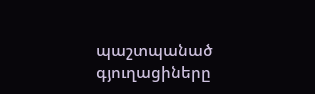պաշտպանած գյուղացիները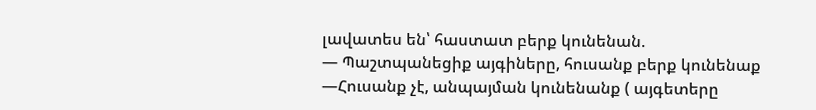լավատես են՝ հաստատ բերք կունենան.
— Պաշտպանեցիք այգիները, հուսանք բերք կունենաք
—Հուսանք չէ, անպայման կունենանք ( այգետերը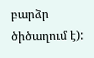բարձր ծիծաղում է):